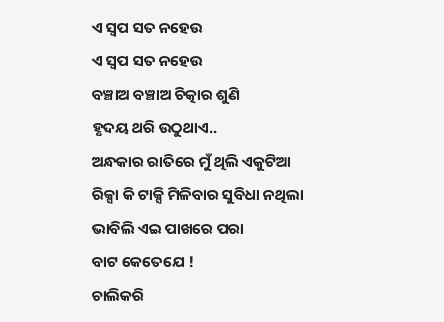ଏ ସ୍ବପ ସତ ନହେଉ
ଏ ସ୍ବପ ସତ ନହେଉ
ବଞ୍ଚାଅ ବଞ୍ଚାଅ ଚିତ୍କାର ଶୁଣି
ହୃଦୟ ଥରି ଉଠୁଥାଏ..
ଅନ୍ଧକାର ରାତିରେ ମୁଁ ଥିଲି ଏକୁଟିଆ
ରିକ୍ସା କି ଟାକ୍ସି ମିଳିବାର ସୁବିଧା ନଥିଲା
ଭାବିଲି ଏଇ ପାଖରେ ପରା
ବାଟ କେତେଯେ !
ଚାଲିକରି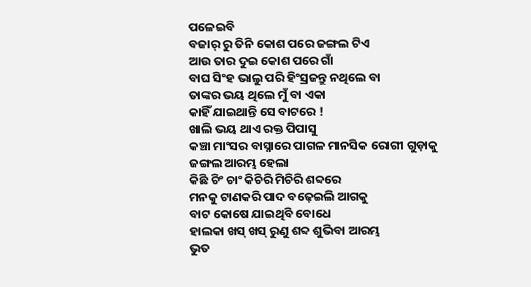ପଳେଇବି
ବଜାର୍ ରୁ ତିନି କୋଶ ପରେ ଜଙ୍ଗଲ ଟିଏ
ଆଉ ତାର ଦୁଇ କୋଶ ପରେ ଗାଁ
ବାଘ ସିଂହ ଭାଲୁ ପରି ହିଂସ୍ରଜନ୍ତୁ ନଥିଲେ ବା
ତାଙ୍କର ଭୟ ଥିଲେ ମୁଁ ବା ଏକା
କାହିଁ ଯାଇଥାନ୍ତି ସେ ବାଟରେ !
ଖାଲି ଭୟ ଥାଏ ରକ୍ତ ପିପାସୁ
କଞ୍ଚା ମାଂସର ବାସ୍ନାରେ ପାଗଳ ମାନସିକ ରୋଗୀ ଗୁଡ଼ାକୁ
ଜଙ୍ଗଲ ଆରମ୍ଭ ହେଲା
କିଛି ଚିଂ ଚାଂ କିଚିରି ମିଚିରି ଶବ୍ଦରେ
ମନକୁ ଟାଣକରି ପାଦ ବଢ଼େଇଲି ଆଗକୁ
ବାଟ କୋଷେ ଯାଇଥିବି ବୋଧେ
ହାଲକା ଖସ୍ ଖସ୍ ରୁଣୁ ଶବ୍ଦ ଶୁଭିବା ଆରମ୍ଭ
ଭୁତ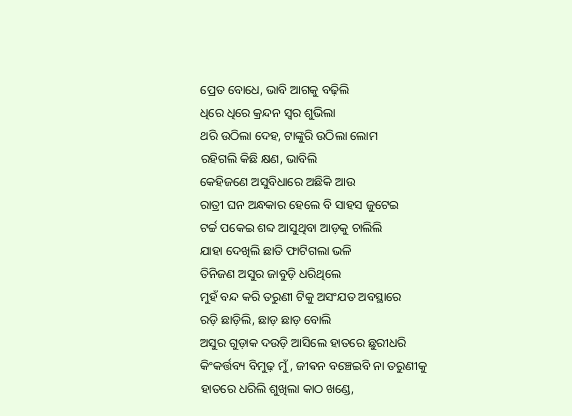ପ୍ରେତ ବୋଧେ, ଭାବି ଆଗକୁ ବଢ଼ିଲି
ଧିରେ ଧିରେ କ୍ରନ୍ଦନ ସ୍ୱର ଶୁଭିଲା
ଥରି ଉଠିଲା ଦେହ, ଟାଙ୍କୁରି ଉଠିଲା ଲୋମ
ରହିଗଲି କିଛି କ୍ଷଣ, ଭାବିଲି
କେହିଜଣେ ଅସୁବିଧାରେ ଅଛିକି ଆଉ
ରାତ୍ରୀ ଘନ ଅନ୍ଧକାର ହେଲେ ବି ସାହସ ଜୁଟେଇ
ଟର୍ଚ୍ଚ ପକେଇ ଶବ୍ଦ ଆସୁଥିବା ଆଡ଼କୁ ଚାଲିଲି
ଯାହା ଦେଖିଲି ଛାତି ଫାଟିଗଲା ଭଳି
ତିନିଜଣ ଅସୁର ଜାବୁଡ଼ି ଧରିଥିଲେ
ମୁହଁ ବନ୍ଦ କରି ତରୁଣୀ ଟିକୁ ଅସଂଯତ ଅବସ୍ଥାରେ
ରଡ଼ି ଛାଡ଼ିଲି, ଛାଡ଼ ଛାଡ଼ ବୋଲି
ଅସୁର ଗୁଡ଼ାକ ଦଉଡ଼ି ଆସିଲେ ହାତରେ ଛୁରୀଧରି
କିଂକର୍ତ୍ତବ୍ୟ ବିମୁଢ଼ ମୁଁ, ଜୀଵନ ବଞ୍ଚେଇବି ନା ତରୁଣୀକୁ
ହାତରେ ଧରିଲି ଶୁଖିଲା କାଠ ଖଣ୍ଡେ,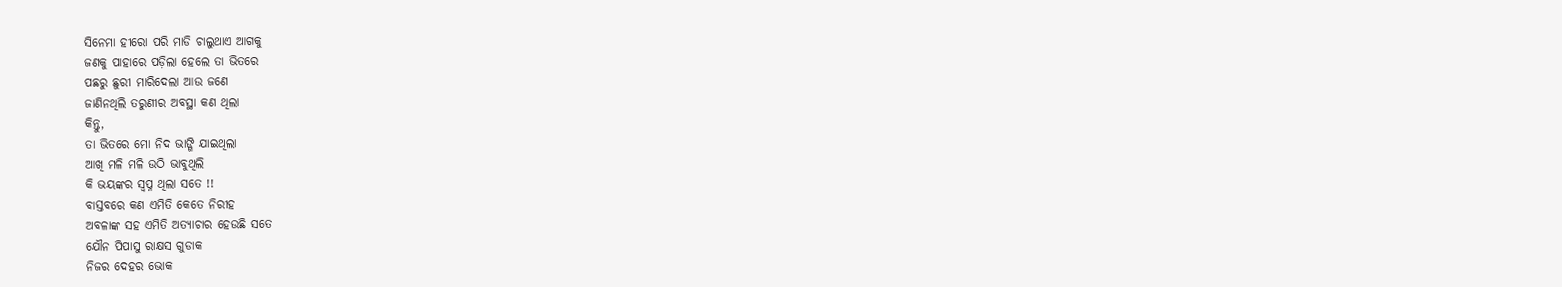ସିନେମା ହୀରୋ ପରି ମାଡି ଚାଲୁଥାଏ ଆଗକୁ
ଜଣକୁ ପାହାରେ ପଡ଼ିଲା ହେଲେ ତା ଭିତରେ
ପଛରୁ ଛୁରୀ ମାରିଦେଲା ଆଉ ଜଣେ
ଜାଣିନଥିଲି ତରୁଣୀର ଅବସ୍ଥା କଣ ଥିଲା
କିନ୍ତୁ,
ତା ଭିତରେ ମୋ ନିଦ ଭାଙ୍ଗି ଯାଇଥିଲା
ଆଖି ମଳି ମଳି ଉଠି ଭାବୁଥିଲି
କି ଭୟଙ୍କର ସ୍ୱପ୍ନ ଥିଲା ସତେ !!
ବାସ୍ତବରେ କଣ ଏମିତି କେତେ ନିରୀହ
ଅବଳାଙ୍କ ସହ ଏମିତି ଅତ୍ୟାଚାର ହେଉଛି ସତେ
ଯୌନ ପିପାସୁ ରାକ୍ଷସ ଗୁଡାକ
ନିଜର ଦେହର ଭୋକ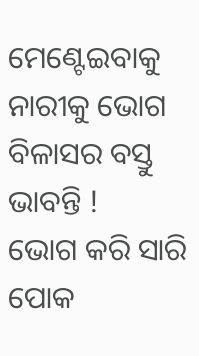ମେଣ୍ଟେଇବାକୁ
ନାରୀକୁ ଭୋଗ ବିଳାସର ବସ୍ତୁ ଭାବନ୍ତି !
ଭୋଗ କରି ସାରି ପୋକ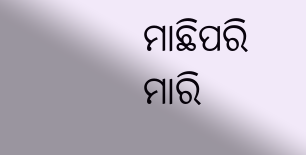ମାଛିପରି ମାରି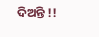ଦିଅନ୍ତି !!